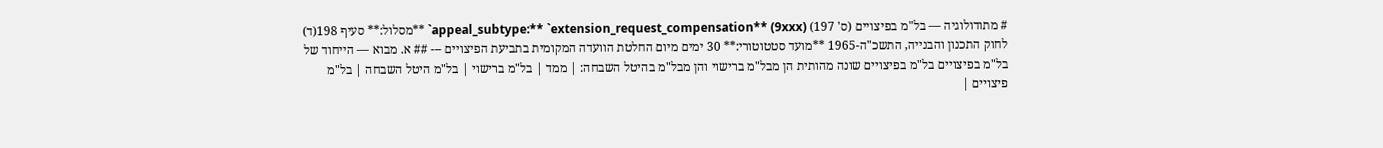# מתודולוגיה — בל"מ בפיצויים (ס' 197) (9xxx) **appeal_subtype:** `extension_request_compensation` **מסלול:** סעיף 198(ד) לחוק התכנון והבנייה, התשכ"ה-1965 **מועד סטטוטורי:** 30 ימים מיום החלטת הוועדה המקומית בתביעת הפיצויים --- ## א. מבוא — הייחוד של בל"מ בפיצויים בל"מ בפיצויים שונה מהותית הן מבל"מ ברישוי והן מבל"מ בהיטל השבחה: | ממד | בל"מ ברישוי | בל"מ היטל השבחה | בל"מ פיצויים |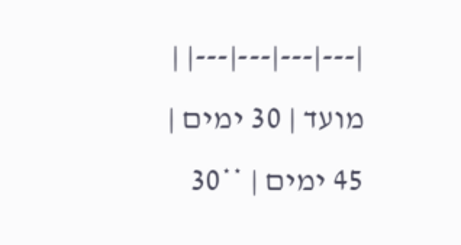|---|---|---|---| | מועד | 30 ימים | 45 ימים | **30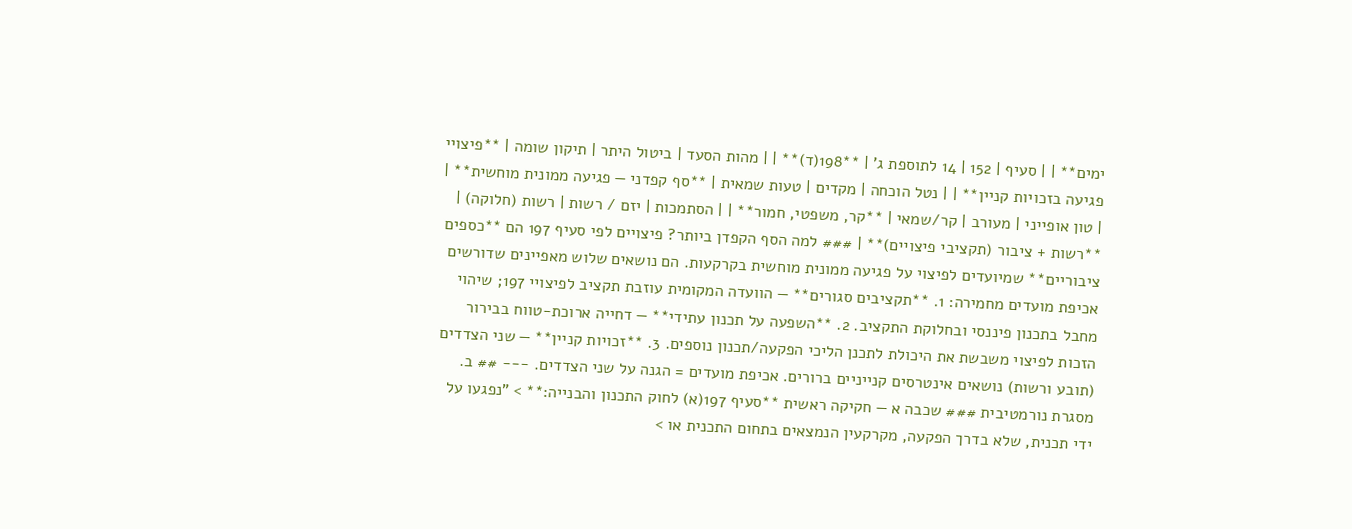ימים** | | סעיף | 152 | 14 לתוספת ג' | **198(ד)** | | מהות הסעד | ביטול היתר | תיקון שומה | **פיצויי פגיעה בזכויות קניין** | | נטל הוכחה | מקדים | טעות שמאית | **סף קפדני — פגיעה ממונית מוחשית** | | טון אופייני | מעורב | קר/שמאי | **קר, משפטי, חמור** | | הסתמכות | יזם / רשות | רשות (חלוקה) | **רשות + ציבור (תקציבי פיצויים)** | ### למה הסף הקפדן ביותר? פיצויים לפי סעיף 197 הם **כספים ציבוריים** שמיועדים לפיצוי על פגיעה ממונית מוחשית בקרקעות. הם נושאים שלוש מאפיינים שדורשים אכיפת מועדים מחמירה: 1. **תקציבים סגורים** — הוועדה המקומית עוזבת תקציב לפיצויי 197; שיהוי מחבל בתכנון פיננסי ובחלוקת התקציב. 2. **השפעה על תכנון עתידי** — דחייה ארוכת-טווח בבירור הזכות לפיצוי משבשת את היכולת לתכנן הליכי הפקעה/תכנון נוספים. 3. **זכויות קניין** — שני הצדדים (תובע ורשות) נושאים אינטרסים קנייניים ברורים. אכיפת מועדים = הגנה על שני הצדדים. --- ## ב. מסגרת נורמטיבית ### שכבה א — חקיקה ראשית **סעיף 197(א) לחוק התכנון והבנייה:** > "נפגעו על ידי תכנית, שלא בדרך הפקעה, מקרקעין הנמצאים בתחום התכנית או >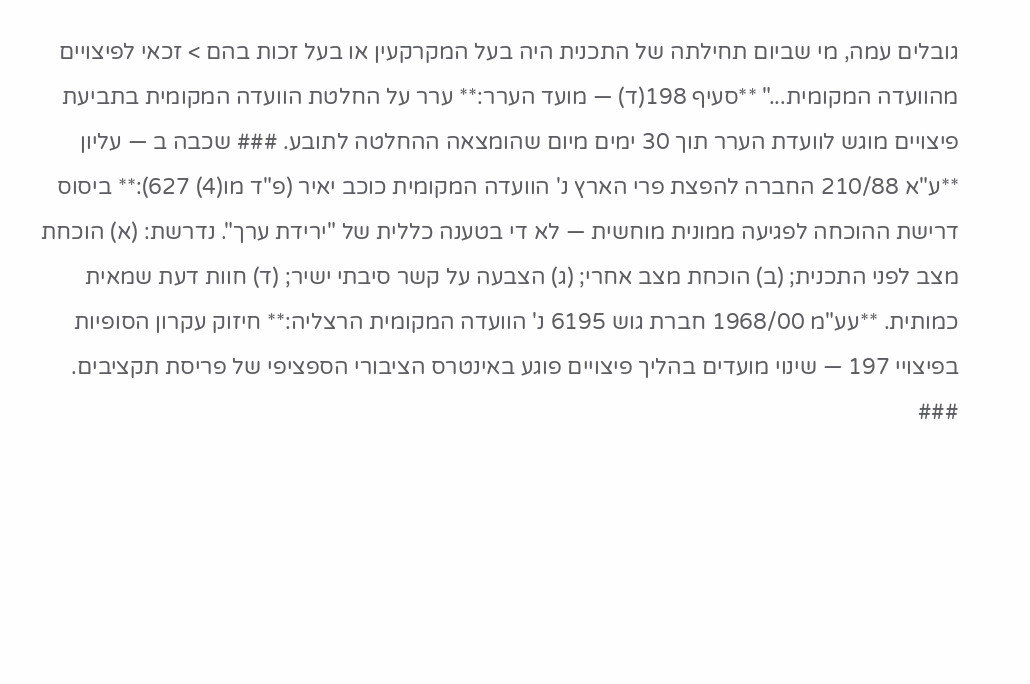גובלים עמה, מי שביום תחילתה של התכנית היה בעל המקרקעין או בעל זכות בהם > זכאי לפיצויים מהוועדה המקומית..." **סעיף 198(ד) — מועד הערר:** ערר על החלטת הוועדה המקומית בתביעת פיצויים מוגש לוועדת הערר תוך 30 ימים מיום שהומצאה ההחלטה לתובע. ### שכבה ב — עליון **ע"א 210/88 החברה להפצת פרי הארץ נ' הוועדה המקומית כוכב יאיר (פ"ד מו(4) 627):** ביסוס דרישת ההוכחה לפגיעה ממונית מוחשית — לא די בטענה כללית של "ירידת ערך". נדרשת: (א) הוכחת מצב לפני התכנית; (ב) הוכחת מצב אחרי; (ג) הצבעה על קשר סיבתי ישיר; (ד) חוות דעת שמאית כמותית. **עע"מ 1968/00 חברת גוש 6195 נ' הוועדה המקומית הרצליה:** חיזוק עקרון הסופיות בפיצויי 197 — שינוי מועדים בהליך פיצויים פוגע באינטרס הציבורי הספציפי של פריסת תקציבים. ###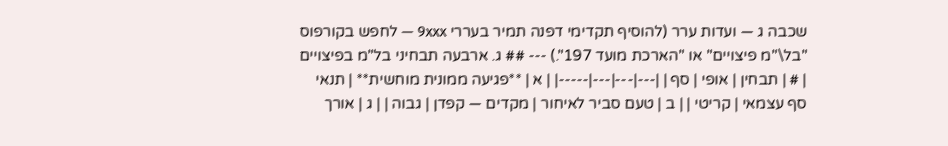שכבה ג — ועדות ערר (להוסיף תקדימי דפנה תמיר בעררי 9xxx — לחפש בקורפוס "בל\"מ פיצויים" או "הארכת מועד 197".) --- ## ג. ארבעה תבחיני בל"מ בפיצויים | # | תבחין | אופי | סף | |---|---|---|-----| | א | **פגיעה ממונית מוחשית** | תנאי סף עצמאי | קריטי | | ב | טעם סביר לאיחור | מקדים — קפדן | גבוה | | ג | אורך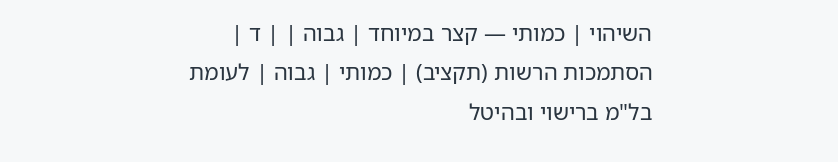השיהוי | כמותי — קצר במיוחד | גבוה | | ד | הסתמכות הרשות (תקציב) | כמותי | גבוה | לעומת בל"מ ברישוי ובהיטל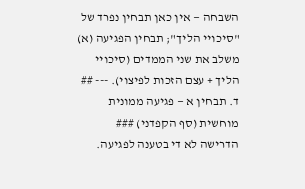השבחה — אין כאן תבחין נפרד של "סיכויי הליך"; תבחין הפגיעה (א) משלב את שני הממדים (סיכויי הליך + עצם הזכות לפיצוי). --- ## ד. תבחין א — פגיעה ממונית מוחשית (סף הקפדני) ### הדרישה לא די בטענה לפגיעה.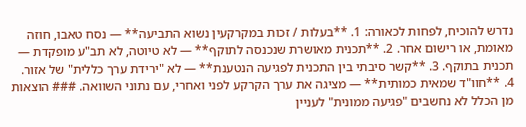נדרש להוכיח, לפחות לכאורה: 1. **בעלות / זכות במקרקעין נשוא התביעה** — נסח טאבו, חוזה מאומת, או רישום אחר. 2. **תכנית מאושרת שנכנסה לתוקף** — לא טיוטה, לא תב"ע מופקדת — תכנית בתוקף. 3. **קשר סיבתי בין התכנית לפגיעה הנטענת** — לא "ירידת ערך כללית" של אזור. 4. **חוו"ד שמאית כמותית** — מציגה את ערך הקרקע לפני ואחרי, עם נתוני השוואה. ### הוצאות מן הכלל לא נחשבים "פגיעה ממונית" לעניין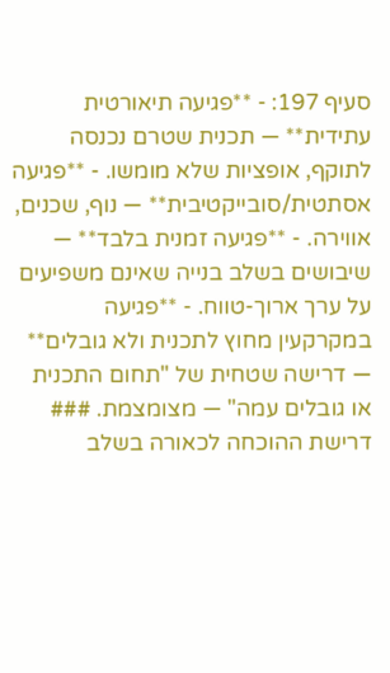סעיף 197: - **פגיעה תיאורטית עתידית** — תכנית שטרם נכנסה לתוקף, אופציות שלא מומשו. - **פגיעה אסתטית/סובייקטיבית** — נוף, שכנים, אווירה. - **פגיעה זמנית בלבד** — שיבושים בשלב בנייה שאינם משפיעים על ערך ארוך-טווח. - **פגיעה במקרקעין מחוץ לתכנית ולא גובלים** — דרישה שטחית של "תחום התכנית או גובלים עמה" — מצומצמת. ### דרישת ההוכחה לכאורה בשלב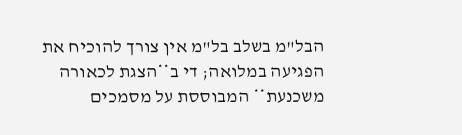הבל"מ בשלב בל"מ אין צורך להוכיח את הפגיעה במלואה; די ב**הצגת לכאורה משכנעת** המבוססת על מסמכים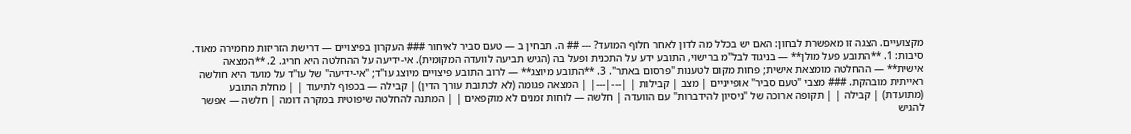מקצועיים. הצגה זו מאפשרת לבחון: האם יש בכלל מה לדון לאחר חלוף המועד? --- ## ה. תבחין ב — טעם סביר לאיחור ### העקרון בפיצויים — דרישת הזריזות מחמירה מאוד. סיבות: 1. **התובע פעל מולן** — בניגוד לבל"מ ברישוי, התובע ידע על התכנית ופעל בה (הגיש תביעה לוועדה המקומית). אי-ידיעה על ההחלטה היא חריג. 2. **המצאה אישית** — ההחלטה מומצאת אישית; פחות מקום לטענות "פרסום באתר". 3. **התובע מיוצג** — לרוב התובע פיצויים מיוצג עו"ד; "אי-ידיעה" של עו"ד על מועד היא חולשה ראייתית מובהקת. ### מצבי "טעם סביר" אופייניים | מצב | קבילות | |---|---| | המצאה פגומה (לא לכתובת עורך הדין) | קבילה — בכפוף לתיעוד | | מחלת התובע (מתועדת) | קבילה | | תקופה ארוכה של "ניסיון להידברות" עם הוועדה | חלשה — לוחות זמנים לא מוקפאים | | המתנה להחלטה שיפוטית במקרה דומה | חלשה — אפשר להגיש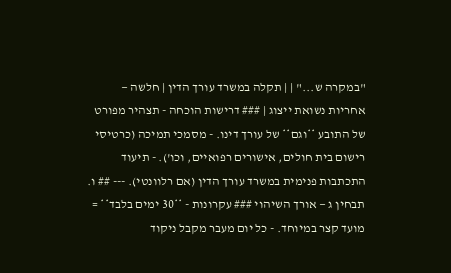"במקרה ש..." | | תקלה במשרד עורך הדין | חלשה — אחריות נשואת ייצוג | ### דרישות הוכחה - תצהיר מפורט של התובע **וגם** של עורך דינו. - מסמכי תמיכה (כרטיסי רישום בית חולים, אישורים רפואיים, וכו'). - תיעוד התכתבות פנימית במשרד עורך הדין (אם רלוונטי). --- ## ו. תבחין ג — אורך השיהוי ### עקרונות - **30 ימים בלבד** = מועד קצר במיוחד. - כל יום מעבר מקבל ניקוד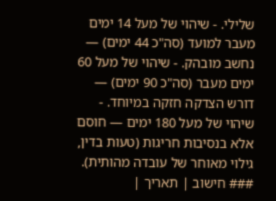שלילי. - שיהוי של מעל 14 ימים מעבר למועד (סה"כ 44 ימים) — נחשב מובהק. - שיהוי של מעל 60 ימים מעבר (סה"כ 90 ימים) — דורש הצדקה חזקה במיוחד. - שיהוי של מעל 180 ימים — חוסם אלא בנסיבות חריגות (טעות בדין, גילוי מאוחר של עובדה מהותית). ### חישוב | תאריך |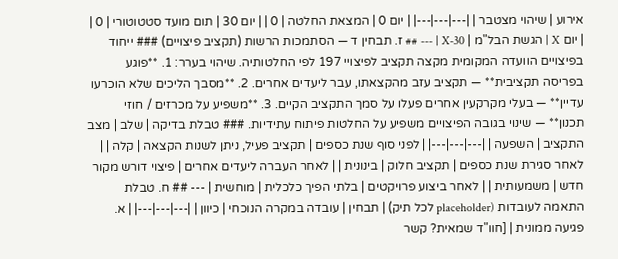אירוע | שיהוי מצטבר | |---|---|---| | יום 0 | המצאת החלטה | 0 | | יום 30 | תום מועד סטטוטורי | 0 | | יום X | הגשת הבל"מ | X-30 | --- ## ז. תבחין ד — הסתמכות הרשות (תקציב פיצויים) ### ייחוד בפיצויים הוועדה המקומית מקצה תקציב לפיצויי 197 לפי החלטותיה. שיהוי בערר: 1. **פוגע בפריסה תקציבית** — תקציב עזב מהקצאתו, עבר ליעדים אחרים. 2. **מסבך הליכים שלא הוכרעו עדיין** — בעלי מקרקעין אחרים פעלו על סמך התקציב הקיים. 3. **משפיע על מכרזים / חוזי תכנון** — שינוי בגובה הפיצויים משפיע על החלטות פיתוח עתידיות. ### טבלת בדיקה | שלב | מצב התקציב | השפעה | |---|---|---| | לפני סוף שנת כספים | תקציב פעיל, ניתן לשנות הקצאה | קלה | | לאחר סגירת שנת כספים | תקציב חלוק | בינונית | | לאחר העברה ליעדים אחרים | פיצוי דורש מקור חדש | משמעותית | | לאחר ביצוע פרויקטים | בלתי הפיך כלכלית | מוחשית | --- ## ח. טבלת התאמה לעובדות (placeholder לכל תיק) | תבחין | עובדה במקרה הנוכחי | כיוון | |---|---|---| | א. פגיעה ממונית | [חוו"ד שמאית? קשר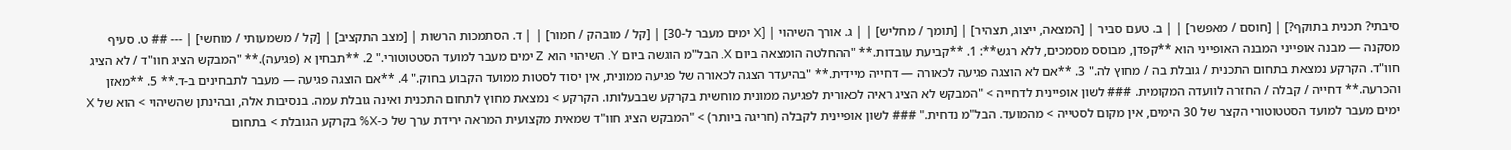סיבתי? תכנית בתוקף?] | [חוסם / מאפשר] | | ב. טעם סביר | [המצאה, ייצוג, תצהיר] | [תומך / מחליש] | | ג. אורך השיהוי | [X ימים מעבר ל-30] | [קל / מובהק / חמור] | | ד. הסתמכות הרשות | [מצב התקציב] | [קל / משמעותי / מוחשי] | --- ## ט. סעיף מסקנה — מבנה אופייני המבנה האופייני הוא **קפדן, מבוסס מסמכים, ללא רגש**: 1. **קביעת עובדות.** "ההחלטה הומצאה ביום X. הבל"מ הוגשה ביום Y. השיהוי הוא Z ימים מעבר למועד הסטטוטורי." 2. **תבחין א (פגיעה).** "המבקש הציג חוו"ד / לא הציג חוו"ד. הקרקע נמצאת בתחום התכנית / גובלת בה / מחוץ לה." 3. **אם לא הוצגה פגיעה לכאורה — דחייה מיידית.** "בהיעדר הצגה לכאורה של פגיעה ממונית, אין יסוד לסטות ממועד הקבוע בחוק." 4. **אם הוצגה פגיעה — מעבר לתבחינים ב-ד.** 5. **מאזן והכרעה.** דחייה / קבלה / החזרה לוועדה המקומית. ### לשון אופיינית לדחייה > "המבקש לא הציג ראיה לכאורית לפגיעה ממונית מוחשית בקרקע שבבעלותו. הקרקע > נמצאת מחוץ לתחום התכנית ואינה גובלת עמה. בנסיבות אלה, ובהינתן שהשיהוי > הוא של X ימים מעבר למועד הסטטוטורי הקצר של 30 הימים, אין מקום לסטייה > מהמועד. הבל"מ נדחית." ### לשון אופיינית לקבלה (חריגה ביותר) > "המבקש הציג חוו"ד שמאית מקצועית המראה ירידת ערך של כ-X% בקרקע הגובלת > בתחום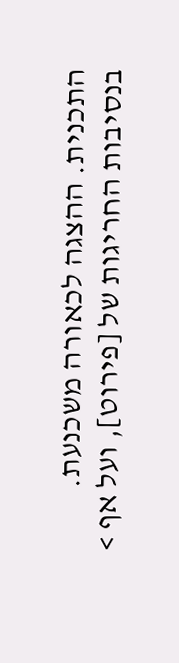התכנית. ההצגה לכאורה משכנעת. בנסיבות החריגות של [פירוט], ועל אף >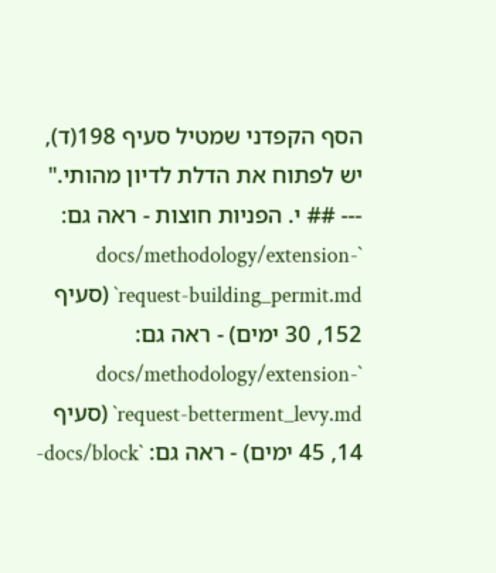הסף הקפדני שמטיל סעיף 198(ד), יש לפתוח את הדלת לדיון מהותי." --- ## י. הפניות חוצות - ראה גם: `docs/methodology/extension-request-building_permit.md` (סעיף 152, 30 ימים) - ראה גם: `docs/methodology/extension-request-betterment_levy.md` (סעיף 14, 45 ימים) - ראה גם: `docs/block-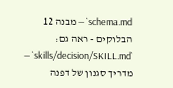schema.md` — מבנה 12 הבלוקים - ראה גם: `skills/decision/SKILL.md` — מדריך סגנון של דפנה